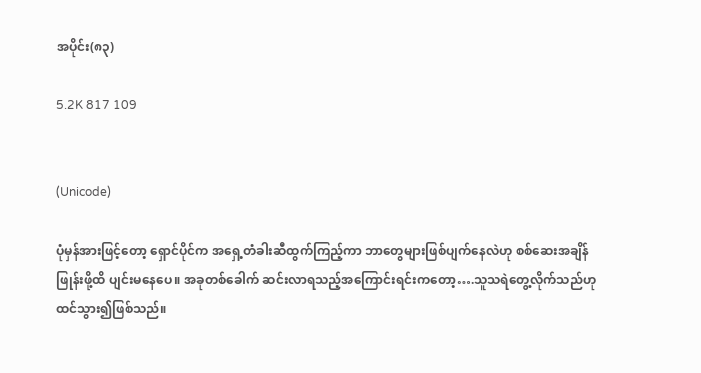အပိုင်း(၈၃)

5.2K 817 109


(Unicode)

ပုံမှန်အားဖြင့်တော့ ရှောင်ပိုင်က အရှေ့တံခါးဆီထွက်ကြည့်ကာ ဘာတွေများဖြစ်ပျက်နေလဲဟု စစ်ဆေးအချိန်ဖြုန်းဖို့ထိ ပျင်းမနေပေ။ အခုတစ်ခေါက် ဆင်းလာရသည့်အကြောင်းရင်းကတော့….သူသရဲတွေ့လိုက်သည်ဟု ထင်သွား၍ဖြစ်သည်။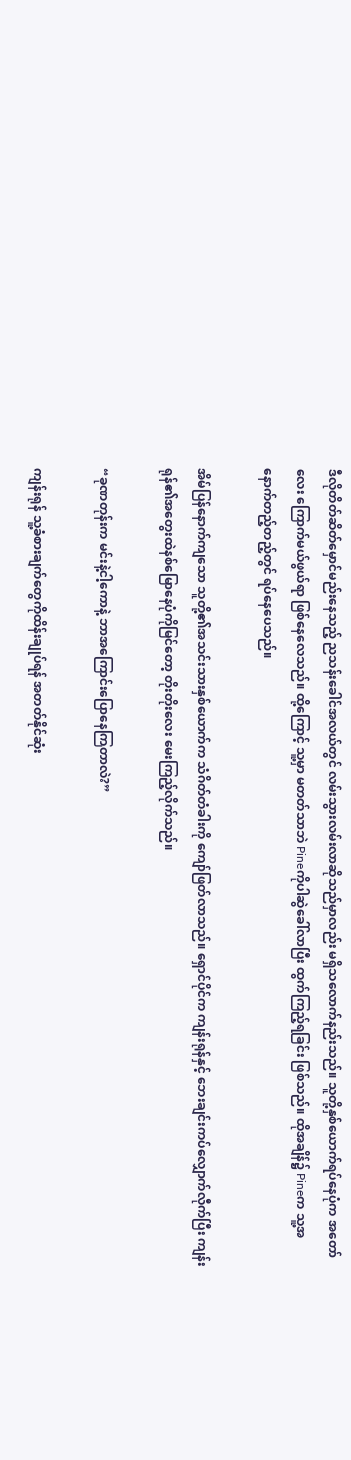ဒီလိုတိတ်ဆိတ်မှောင်မည်းနေသည့် ညသန်းခေါင်အလယ်တွင် လမ်းသွားလမ်းလာဆိုသည်မှာလည်း မရှိသလောက်နည်းသည်။ သူတို့နှစ်ယောက်ရပ်နေပုံက အတော်လေး ကြောက်မယ်ဖွယ်ရာ ဖြစ်နေလေသည်။ ထို့ကြောင့် သူ့မှာ မတတ်သာဘဲ Pineကိုပါဆွဲခေါ်လာပြီး ထွက်ကြည့်ရခြင်း ဖြစ်သည်။ ထိုအချိန်၌ Pineက သူ့အနောက်တည့်တည့်တွင် ရပ်နေပေသည်။

အိမ်ပြန်နောက်ကျသော သူတို့၏အသင်းသားနှစ်ယောက်က သံဂိတ်တံခါးကို ကျော်ဖြတ်လာသည်။ ရှောင်ပိုင်က ကျန်းရုန်နှင့် ဘေးချင်းကပ်လျှောက်လီုက်ပြီး ကျန်းရုန်၏အတွေးထဲနစ်မြောနေပုံကိုမြင်တော့ တိုးတိုးလေး မေးကြည့်လိုက်သည်။

“ခုဏတုန်းက မင်းနဲ့ငါ့ကောနဲ့ ဘာအကြောင်းပြောနေကြတာလဲ?”

ကျန်းရုန် သူ့ခံစားချက်တွေကိုထိန်းချုပ်ရန် အတတ်နိုင်ဆုံး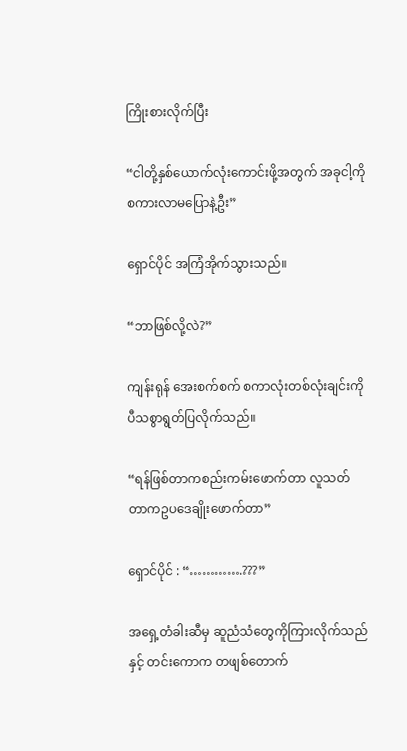ကြိုးစားလိုက်ပြီး

“ငါတို့နှစ်ယောက်လုံးကောင်းဖို့အတွက် အခုငါ့ကိုစကားလာမပြောနဲ့ဦး”

ရှောင်ပိုင် အကြံအိုက်သွားသည်။

“ဘာဖြစ်လို့လဲ?”

ကျန်းရုန် အေးစက်စက် စကာလုံးတစ်လုံးချင်းကို ပီသစွာရွတ်ပြလိုက်သည်။

“ရန်ဖြစ်တာကစည်းကမ်းဖောက်တာ လူသတ်တာကဥပဒေချိုးဖောက်တာ”

ရှောင်ပိုင် : “………….???”

အရှေ့တံခါးဆီမှ ဆူညံသံတွေကိုကြားလိုက်သည်နှင့် တင်းကောက တဖျစ်တောက်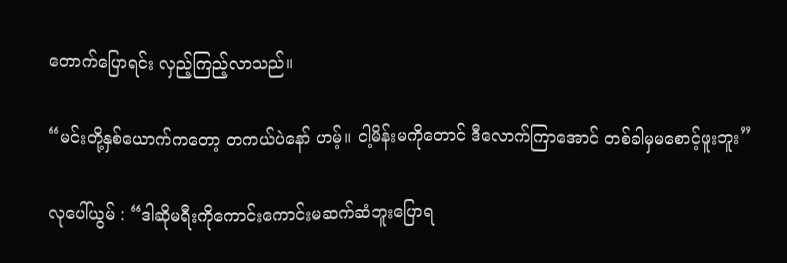တောက်ပြောရင်း လှည့်ကြည့်လာသည်။

“မင်းတို့နှစ်ယောက်ကတော့ တကယ်ပဲနော် ဟမ့်။ ငါ့မိန်းမကိုတောင် ဒီလောက်ကြာအောင် တစ်ခါမှမစောင့်ဖူးဘူး”

လုပေါ်ယွမ် : “ဒါဆိုမရီးကိုကောင်းကောင်းမဆက်ဆံဘူးပြောရ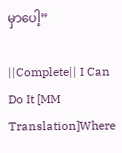မှာပေါ့”

||Complete|| I Can Do It [MM Translation]Where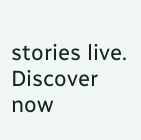stories live. Discover now